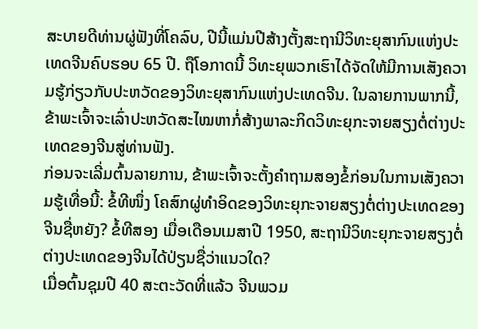ສະບາຍດີທ່ານຜູ່ຟັງທີ່ໂຄລົບ, ປີນີ້ແມ່ນປີສ້າງຕັ້ງສະຖານີວິທະຍຸສາກົນແຫ່ງປະເທດຈີນຄົບຮອບ 65 ປີ. ຖືໂອກາດນີ້ ວິທະຍຸພວກເຮົາໄດ້ຈັດໃຫ້ມີການເສັງຄວາມຮູ້ກ່ຽວກັບປະຫວັດຂອງວິທະຍຸສາກົນແຫ່ງປະເທດຈີນ. ໃນລາຍການພາກນີ້, ຂ້າພະເຈົ້າຈະເລົ່າປະຫວັດສະໄໝຫາກໍ່ສ້າງພາລະກິດວິທະຍຸກະຈາຍສຽງຕໍ່ຕ່າງປະເທດຂອງຈີນສູ່ທ່ານຟັງ.
ກ່ອນຈະເລີ່ມຕົ້ນລາຍການ, ຂ້າພະເຈົ້າຈະຕັ້ງຄຳຖາມສອງຂໍ້ກ່ອນໃນການເສັງຄວາມຮູ້ເທື່ອນີ້: ຂໍ້ທີໜຶ່ງ ໂຄສົກຜູ່ທຳອິດຂອງວິທະຍຸກະຈາຍສຽງຕໍ່ຕ່າງປະເທດຂອງຈີນຊື່ຫຍັງ? ຂໍ້ທີສອງ ເມື່ອເດືອນເມສາປີ 1950, ສະຖານີວິທະຍຸກະຈາຍສຽງຕໍ່ຕ່າງປະເທດຂອງຈີນໄດ້ປ່ຽນຊື່ວ່າແນວໃດ?
ເມື່ອຕົ້ນຊຸມປີ 40 ສະຕະວັດທີ່ແລ້ວ ຈີນພວມ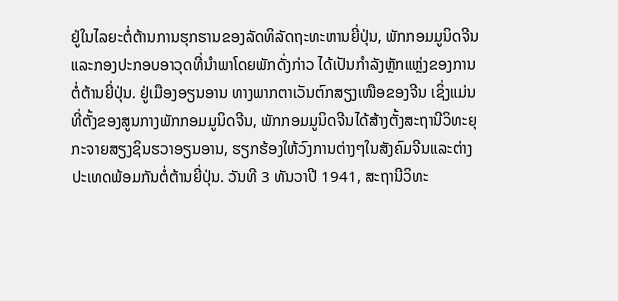ຢູ່ໃນໄລຍະຕໍ່ຕ້ານການຮຸກຮານຂອງລັດທິລັດຖະທະຫານຍີ່ປຸ່ນ, ພັກກອມມູນິດຈີນແລະກອງປະກອບອາວຸດທີ່ນຳພາໂດຍພັກດັ່ງກ່າວ ໄດ້ເປັນກຳລັງຫຼັກແຫຼ່ງຂອງການຕໍ່ຕ້ານຍີ່ປຸ່ນ. ຢູ່ເມືອງອຽນອານ ທາງພາກຕາເວັນຕົກສຽງເໜືອຂອງຈີນ ເຊິ່ງແມ່ນທີ່ຕັ້ງຂອງສູນກາງພັກກອມມູນິດຈີນ, ພັກກອມມູນິດຈີນໄດ້ສ້າງຕັ້ງສະຖານີວິທະຍຸກະຈາຍສຽງຊິນຮວາອຽນອານ, ຮຽກຮ້ອງໃຫ້ວົງການຕ່າງໆໃນສັງຄົມຈີນແລະຕ່າງປະເທດພ້ອມກັນຕໍ່ຕ້ານຍີ່ປຸ່ນ. ວັນທີ 3 ທັນວາປີ 1941, ສະຖານີວິທະ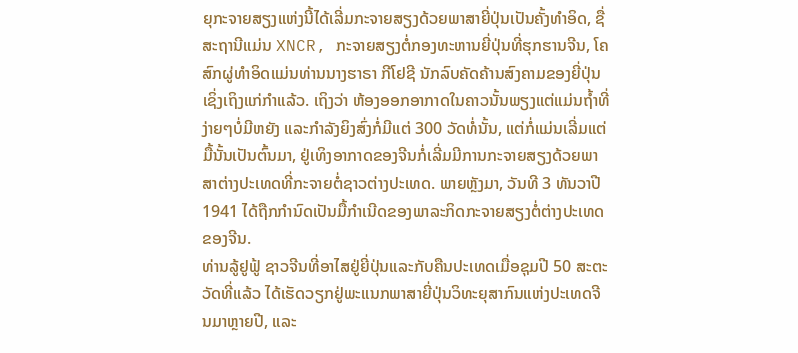ຍຸກະຈາຍສຽງແຫ່ງນີ້ໄດ້ເລີ່ມກະຈາຍສຽງດ້ວຍພາສາຍີ່ປຸ່ນເປັນຄັ້ງທຳອິດ, ຊື່ສະຖານີແມ່ນ XNCR, ກະຈາຍສຽງຕໍ່ກອງທະຫານຍີ່ປຸ່ນທີ່ຮຸກຮານຈີນ, ໂຄສົກຜູ່ທຳອິດແມ່ນທ່ານນາງຮາຣາ ກີໂຢຊີ ນັກລົບຄັດຄ້ານສົງຄາມຂອງຍີ່ປຸ່ນ ເຊິ່ງເຖິງແກ່ກຳແລ້ວ. ເຖິງວ່າ ຫ້ອງອອກອາກາດໃນຄາວນັ້ນພຽງແຕ່ແມ່ນຖ້ຳທີ່ງ່າຍໆບໍ່ມີຫຍັງ ແລະກຳລັງຍິງສົ່ງກໍ່ມີແຕ່ 300 ວັດທໍ່ນັ້ນ, ແຕ່ກໍ່ແມ່ນເລີ່ມແຕ່ມື້ນັ້ນເປັນຕົ້ນມາ, ຢູ່ເທິງອາກາດຂອງຈີນກໍ່ເລີ່ມມີການກະຈາຍສຽງດ້ວຍພາສາຕ່າງປະເທດທີ່ກະຈາຍຕໍ່ຊາວຕ່າງປະເທດ. ພາຍຫຼັງມາ, ວັນທີ 3 ທັນວາປີ 1941 ໄດ້ຖືກກຳນົດເປັນມື້ກຳເນີດຂອງພາລະກິດກະຈາຍສຽງຕໍ່ຕ່າງປະເທດຂອງຈີນ.
ທ່ານລູ້ຢູຟູ້ ຊາວຈີນທີ່ອາໄສຢູ່ຍີ່ປຸ່ນແລະກັບຄືນປະເທດເມື່ອຊຸມປີ 50 ສະຕະວັດທີ່ແລ້ວ ໄດ້ເຮັດວຽກຢູ່ພະແນກພາສາຍີ່ປຸ່ນວິທະຍຸສາກົນແຫ່ງປະເທດຈີນມາຫຼາຍປີ, ແລະ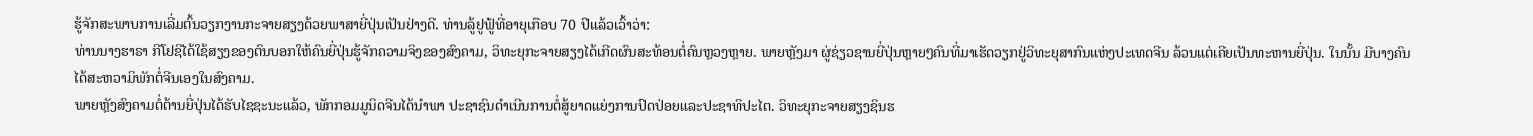ຮູ້ຈັກສະພາບການເລີ່ມຕົ້ນວຽກງານກະຈາຍສຽງດ້ວຍພາສາຍີ່ປຸ່ນເປັນຢ່າງດີ. ທ່ານລູ້ຢູຟູ້ທີ່ອາຍຸເກືອບ 70 ປີແລ້ວເວົ້າວ່າ:
ທ່ານນາງຮາຣາ ກີໂຢຊີໄດ້ໃຊ້ສຽງຂອງຕົນບອກໃຫ້ຄົນຍີ່ປຸ່ນຮູ້ຈັກຄວາມຈິງຂອງສົງຄາມ, ວິທະຍຸກະຈາຍສຽງໄດ້ເກີດຜົນສະທ້ອນຕໍ່ຄົນຫຼວງຫຼາຍ. ພາຍຫຼັງມາ ຜູ່ຊ່ຽວຊານຍີ່ປຸ່ນຫຼາຍໆຄົນທີ່ມາເຮັດວຽກຢູ່ວິທະຍຸສາກົນແຫ່ງປະເທດຈີນ ລ້ວນແຕ່ເຄີຍເປັນທະຫານຍີ່ປຸ່ນ. ໃນນັ້ນ ມີບາງຄົນໄດ້ສະຫວາມິພັກຕໍ່ຈີນເອງໃນສົງຄາມ.
ພາຍຫຼັງສົງຄາມຕໍ່ຕ້ານຍີ່ປຸ່ນໄດ້ຮັບໄຊຊະນະແລ້ວ, ພັກກອມມູນິດຈີນໄດ້ນຳພາ ປະຊາຊົນດຳເນີນການຕໍ່ສູ້ຍາດແຍ່ງການປົດປ່ອຍແລະປະຊາທິປະໄຕ. ວິທະຍຸກະຈາຍສຽງຊິນຮ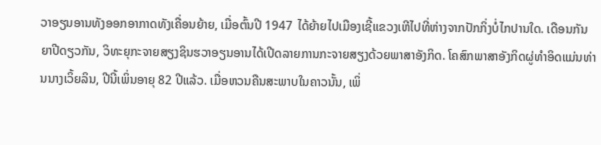ວາອຽນອານທັງອອກອາກາດທັງເຄື່ອນຍ້າຍ, ເມື່ອຕົ້ນປີ 1947 ໄດ້ຍ້າຍໄປເມືອງເຊີ້ແຂວງເຫີໄປທີ່ຫ່າງຈາກປັກກິ່ງບໍ່ໄກປານໃດ. ເດືອນກັນຍາປີດຽວກັນ, ວິທະຍຸກະຈາຍສຽງຊິນຮວາອຽນອານໄດ້ເປີດລາຍການກະຈາຍສຽງດ້ວຍພາສາອັງກິດ. ໂຄສົກພາສາອັງກິດຜູ່ທຳອິດແມ່ນທ່ານນາງເວິ້ຍລິນ, ປີນີ້ເພິ່ນອາຍຸ 82 ປີແລ້ວ. ເມື່ອຫວນຄືນສະພາບໃນຄາວນັ້ນ, ເພິ່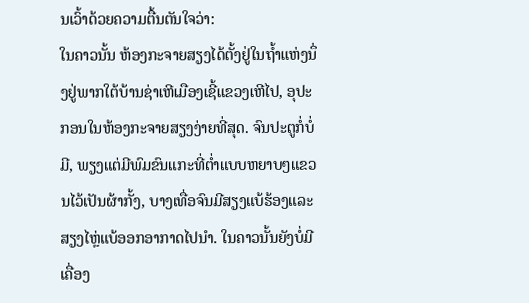ນເວົ້າດ້ວຍຄວາມຕື້ນຕັນໃຈວ່າ:
ໃນຄາວນັ້ນ ຫ້ອງກະຈາຍສຽງໄດ້ຕັ້ງຢູ່ໃນຖ້ຳແຫ່ງນຶ່ງຢູ່ພາກໃຕ້ບ້ານຊ່າເຫີເມືອງເຊີ້ແຂວງເຫີໄປ, ອຸປະກອນໃນຫ້ອງກະຈາຍສຽງງ່າຍທີ່ສຸດ. ຈົນປະຕູກໍ່ບໍ່ມີ, ພຽງແຕ່ມີພົມຂົນແກະທີ່ຕ່ຳແບບຫຍາບໆແຂວນໄວ້ເປັນຜ້າກັ້ງ, ບາງເທື່ອຈົນມີສຽງແບ້ຮ້ອງແລະສຽງໄຫຼ່ແບ້ອອກອາກາດໄປນຳ. ໃນຄາວນັ້ນຍັງບໍ່ມີເຄື່ອງ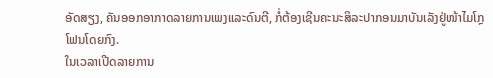ອັດສຽງ, ຄັນອອກອາກາດລາຍການເພງແລະດົນຕີ, ກໍ່ຕ້ອງເຊີນຄະນະສິລະປາກອນມາບັນເລັງຢູ່ໜ້າໄມໂກຼໂຟນໂດຍກົງ.
ໃນເວລາເປີດລາຍການ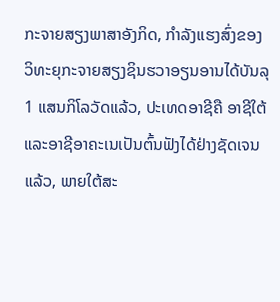ກະຈາຍສຽງພາສາອັງກິດ, ກຳລັງແຮງສົ່ງຂອງວິທະຍຸກະຈາຍສຽງຊິນຮວາອຽນອານໄດ້ບັນລຸ 1 ແສນກິໂລວັດແລ້ວ, ປະເທດອາຊີຄື ອາຊີໃຕ້ແລະອາຊີອາຄະເນເປັນຕົ້ນຟັງໄດ້ຢ່າງຊັດເຈນແລ້ວ, ພາຍໃຕ້ສະ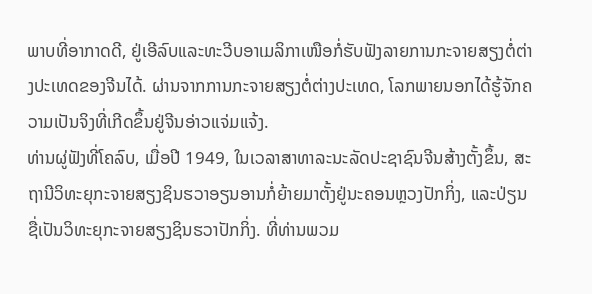ພາບທີ່ອາກາດດີ, ຢູ່ເອີລົບແລະທະວີບອາເມລິກາເໜືອກໍ່ຮັບຟັງລາຍການກະຈາຍສຽງຕໍ່ຕ່າງປະເທດຂອງຈີນໄດ້. ຜ່ານຈາກການກະຈາຍສຽງຕໍ່ຕ່າງປະເທດ, ໂລກພາຍນອກໄດ້ຮູ້ຈັກຄວາມເປັນຈິງທີ່ເກີດຂຶ້ນຢູ່ຈີນອ່າວແຈ່ມແຈ້ງ.
ທ່ານຜູ່ຟັງທີ່ໂຄລົບ, ເມື່ອປີ 1949, ໃນເວລາສາທາລະນະລັດປະຊາຊົນຈີນສ້າງຕັ້ງຂຶ້ນ, ສະຖານີວິທະຍຸກະຈາຍສຽງຊິນຮວາອຽນອານກໍ່ຍ້າຍມາຕັ້ງຢູ່ນະຄອນຫຼວງປັກກິ່ງ, ແລະປ່ຽນຊື່ເປັນວິທະຍຸກະຈາຍສຽງຊິນຮວາປັກກິ່ງ. ທີ່ທ່ານພວມ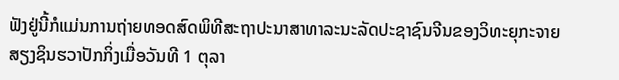ຟັງຢູ່ນີ້ກໍແມ່ນການຖ່າຍທອດສົດພິທີສະຖາປະນາສາທາລະນະລັດປະຊາຊົນຈີນຂອງວິທະຍຸກະຈາຍສຽງຊິນຮວາປັກກິ່ງເມື່ອວັນທີ 1 ຕຸລາ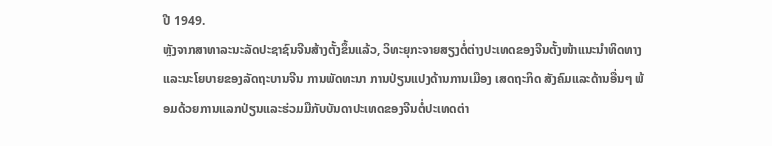ປີ 1949.
ຫຼັງຈາກສາທາລະນະລັດປະຊາຊົນຈີນສ້າງຕັ້ງຂຶ້ນແລ້ວ, ວິທະຍຸກະຈາຍສຽງຕໍ່ຕ່າງປະເທດຂອງຈີນຕັ້ງໜ້າແນະນຳທິດທາງແລະນະໂຍບາຍຂອງລັດຖະບານຈີນ ການພັດທະນາ ການປ່ຽນແປງດ້ານການເມືອງ ເສດຖະກິດ ສັງຄົມແລະດ້ານອື່ນໆ ພ້ອມດ້ວຍການແລກປ່ຽນແລະຮ່ວມມືກັບບັນດາປະເທດຂອງຈີນຕໍ່ປະເທດຕ່າ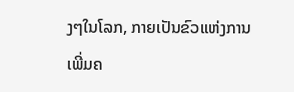ງໆໃນໂລກ, ກາຍເປັນຂົວແຫ່ງການເພີ່ມຄ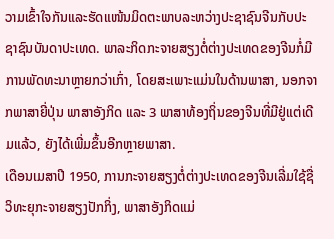ວາມເຂົ້າໃຈກັນແລະຮັດແໜ້ນມິດຕະພາບລະຫວ່າງປະຊາຊົນຈີນກັບປະຊາຊົນບັນດາປະເທດ. ພາລະກິດກະຈາຍສຽງຕໍ່ຕ່າງປະເທດຂອງຈີນກໍ່ມີການພັດທະນາຫຼາຍກວ່າເກົ່າ, ໂດຍສະເພາະແມ່ນໃນດ້ານພາສາ, ນອກຈາກພາສາຍີ່ປຸ່ນ ພາສາອັງກິດ ແລະ 3 ພາສາທ້ອງຖິ່ນຂອງຈີນທີ່ມີຢູ່ແຕ່ເດີມແລ້ວ, ຍັງໄດ້ເພີ່ມຂຶ້ນອີກຫຼາຍພາສາ.
ເດືອນເມສາປີ 1950, ການກະຈາຍສຽງຕໍ່ຕ່າງປະເທດຂອງຈີນເລີ່ມໃຊ້ຊື່ວິທະຍຸກະຈາຍສຽງປັກກິ່ງ, ພາສາອັງກິດແມ່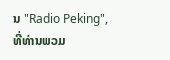ນ "Radio Peking", ທີ່ທ່ານພວມ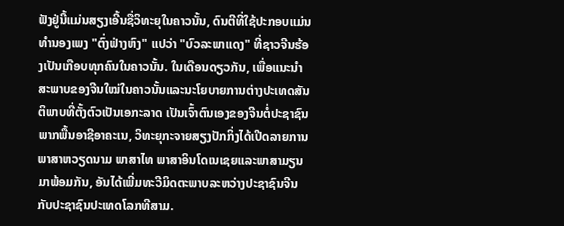ຟັງຢູ່ນີ້ແມ່ນສຽງເອີ້ນຊື່ວິທະຍຸໃນຄາວນັ້ນ, ດົນຕີທີ່ໃຊ້ປະກອບແມ່ນທຳນອງເພງ "ຕົ່ງຟ່າງຫົງ" ແປວ່າ "ບົວລະພາແດງ" ທີ່ຊາວຈີນຮ້ອງເປັນເກືອບທຸກຄົນໃນຄາວນັ້ນ. ໃນເດືອນດຽວກັນ, ເພື່ອແນະນຳສະພາບຂອງຈີນໃໝ່ໃນຄາວນັ້ນແລະນະໂຍບາຍການຕ່າງປະເທດສັນຕິພາບທີ່ຕັ້ງຕົວເປັນເອກະລາດ ເປັນເຈົ້າຕົນເອງຂອງຈີນຕໍ່ປະຊາຊົນພາກພື້ນອາຊີອາຄະເນ, ວິທະຍຸກະຈາຍສຽງປັກກິ່ງໄດ້ເປີດລາຍການພາສາຫວຽດນາມ ພາສາໄທ ພາສາອິນໂດເນເຊຍແລະພາສາມຽນມາພ້ອມກັນ, ອັນໄດ້ເພີ່ມທະວີມິດຕະພາບລະຫວ່າງປະຊາຊົນຈີນກັບປະຊາຊົນປະເທດໂລກທີສາມ.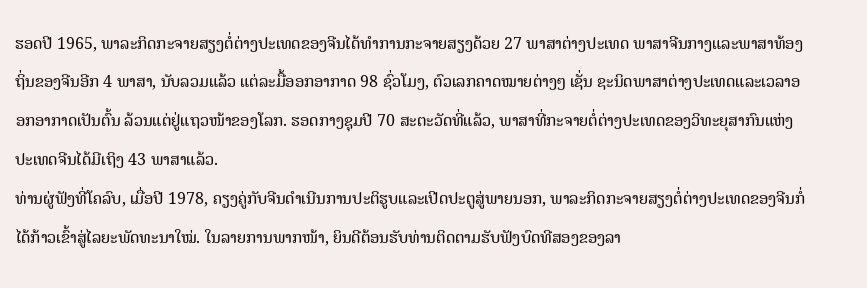ຮອດປີ 1965, ພາລະກິດກະຈາຍສຽງຕໍ່ຕ່າງປະເທດຂອງຈີນໄດ້ທຳການກະຈາຍສຽງດ້ວຍ 27 ພາສາຕ່າງປະເທດ ພາສາຈີນກາງແລະພາສາທ້ອງຖິ່ນຂອງຈີນອີກ 4 ພາສາ, ນັບລວມແລ້ວ ແຕ່ລະມື້ອອກອາກາດ 98 ຊົ່ວໂມງ, ຕົວເລກຄາດໝາຍຕ່າງໆ ເຊັ່ນ ຊະນິດພາສາຕ່າງປະເທດແລະເວລາອອກອາກາດເປັນຕົ້ນ ລ້ວນແຕ່ຢູ່ແຖວໜ້າຂອງໂລກ. ຮອດກາງຊຸມປີ 70 ສະຕະວັດທີ່ແລ້ວ, ພາສາທີ່ກະຈາຍຕໍ່ຕ່າງປະເທດຂອງວິທະຍຸສາກົນແຫ່ງປະເທດຈີນໄດ້ມີເຖິງ 43 ພາສາແລ້ວ.
ທ່ານຜູ່ຟັງທີ່ໂຄລົບ, ເມື່ອປີ 1978, ຄຽງຄູ່ກັບຈີນດຳເນີນການປະຕິຮູບແລະເປີດປະຕູສູ່ພາຍນອກ, ພາລະກິດກະຈາຍສຽງຕໍ່ຕ່າງປະເທດຂອງຈີນກໍ່ໄດ້ກ້າວເຂົ້າສູ່ໄລຍະພັດທະນາໃໝ່. ໃນລາຍການພາກໜ້າ, ຍິນດີຕ້ອນຮັບທ່ານຕິດຕາມຮັບຟັງບົດທີສອງຂອງລາ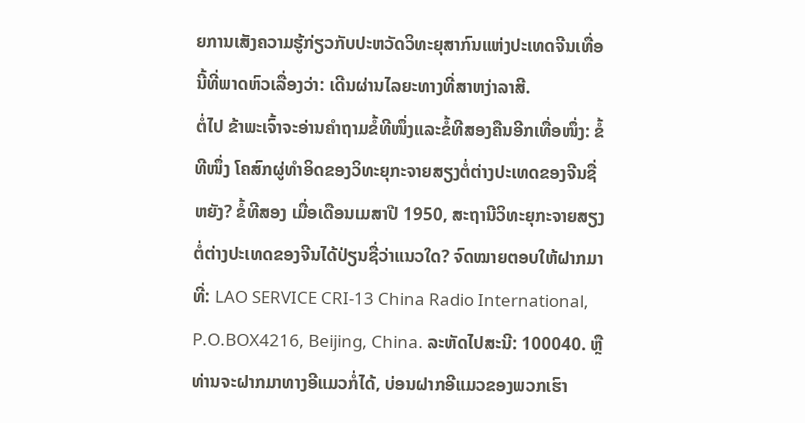ຍການເສັງຄວາມຮູ້ກ່ຽວກັບປະຫວັດວິທະຍຸສາກົນແຫ່ງປະເທດຈີນເທື່ອນີ້ທີ່ພາດຫົວເລື່ອງວ່າ: ເດີນຜ່ານໄລຍະທາງທີ່ສາຫງ່າລາສີ.
ຕໍ່ໄປ ຂ້າພະເຈົ້າຈະອ່ານຄຳຖາມຂໍ້ທີໜຶ່ງແລະຂໍ້ທີສອງຄືນອີກເທື່ອໜຶ່ງ: ຂໍ້ທີໜຶ່ງ ໂຄສົກຜູ່ທຳອິດຂອງວິທະຍຸກະຈາຍສຽງຕໍ່ຕ່າງປະເທດຂອງຈີນຊື່ຫຍັງ? ຂໍ້ທີສອງ ເມື່ອເດືອນເມສາປີ 1950, ສະຖານີວິທະຍຸກະຈາຍສຽງຕໍ່ຕ່າງປະເທດຂອງຈີນໄດ້ປ່ຽນຊື່ວ່າແນວໃດ? ຈົດໝາຍຕອບໃຫ້ຝາກມາທີ່: LAO SERVICE CRI-13 China Radio International, P.O.BOX4216, Beijing, China. ລະຫັດໄປສະນີ: 100040. ຫຼືທ່ານຈະຝາກມາທາງອີແມວກໍ່ໄດ້, ບ່ອນຝາກອີແມວຂອງພວກເຮົາ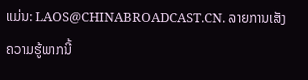ແມ່ນ: LAOS@CHINABROADCAST.CN. ລາຍການເສັງຄວາມຮູ້ພາກນີ້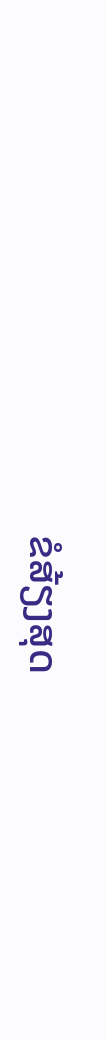ຂໍສ້ຽງສຸດ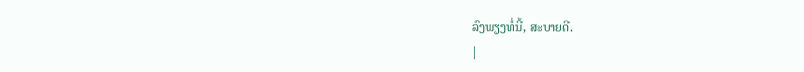ລົງພຽງທໍ່ນີ້, ສະບາຍດີ.
|